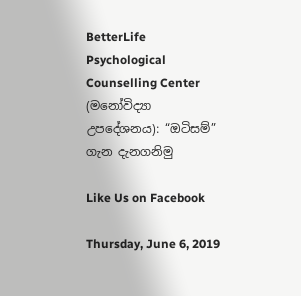BetterLife Psychological Counselling Center (මනෝවිද්‍යා උපදේශනය): “ඔටිසම්” ගැන දැනගනිමු

Like Us on Facebook

Thursday, June 6, 2019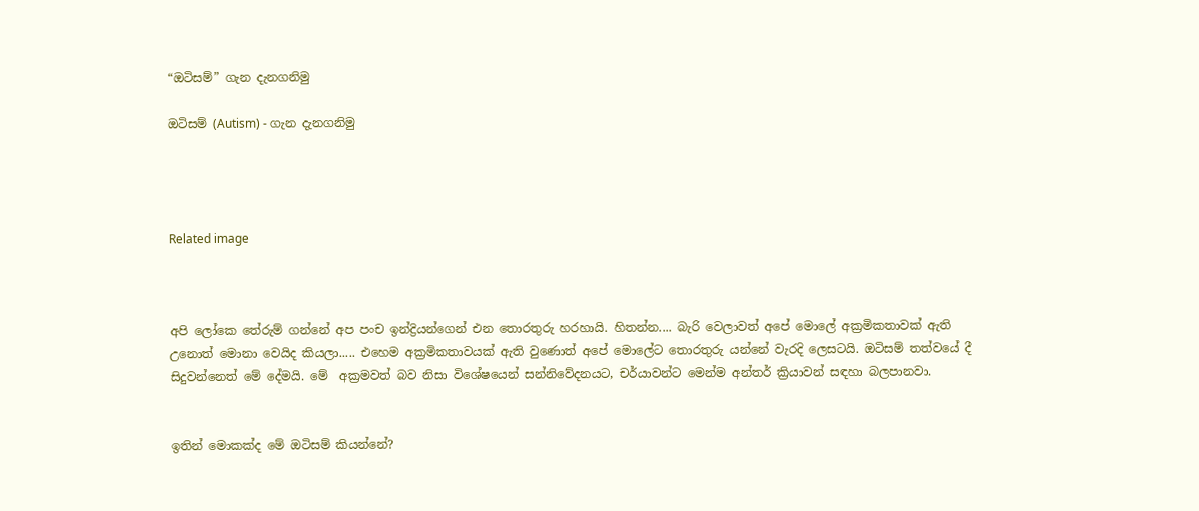“ඔටිසම්” ගැන දැනගනිමු

ඔටිසම් (Autism) - ගැන දැනගනිමු




Related image



අපි ලෝකෙ තේරුම් ගන්නේ අප පංච ඉන්ද්‍රියන්ගෙන් එන තොරතුරු හරහායි. හිතන්න.... බැරි වෙලාවත් අපේ මොලේ අක්‍රමිකතාවක් ඇති උනොත් මොනා වෙයිද කියලා..... එහෙම අක්‍රමිකතාවයක් ඇති වුණොත් අපේ මොලේට තොරතුරු යන්නේ වැරදි ලෙසටයි. ඔටිසම් තත්වයේ දී  සිදුවන්නෙත් මේ දේමයි. මේ  අක්‍රමවත් බව නිසා විශේෂයෙන් සන්නිවේදනයට, චර්යාවන්ට මෙන්ම අන්තර් ක්‍රියාවන් සඳහා බලපානවා.


ඉතින් මොකක්ද මේ ඔටිසම් කියන්නේ?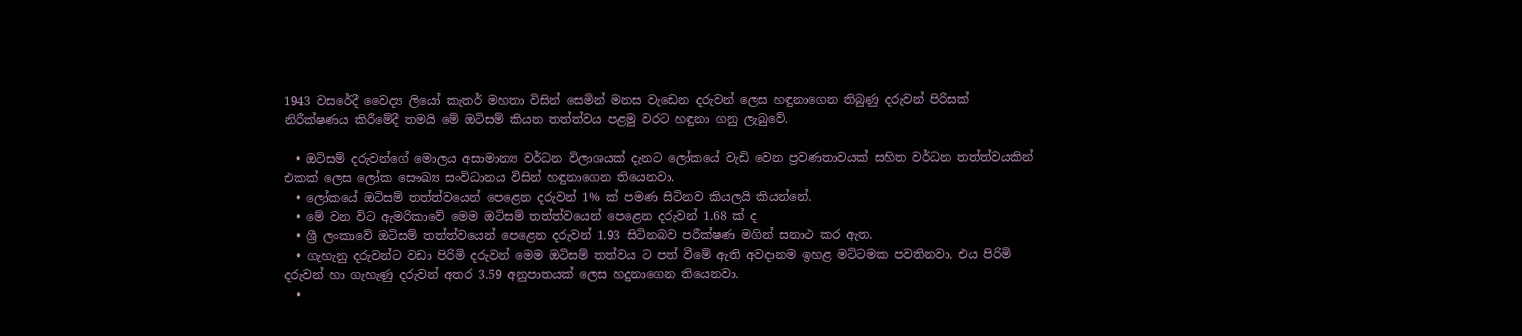1943 වසරේදී වෛද්‍ය ලියෝ කැතර් මහතා විසින් සෙමින් මනස වැඩෙන දරුවන් ලෙස හඳුනාගෙන තිබුණු දරුවන් පිරිසක් නිරීක්ෂණය කිරීමේදී තමයි මේ ඔටිසම් කියන තත්ත්වය පළමු වරට හඳුනා ගනු ලැබුවේ.

  • ඔටිසම් දරුවන්ගේ මොලය අසාමාන්‍ය වර්ධන විලාශයක් දැනට ලෝකයේ වැඩි වෙන ප්‍රවණතාවයක් සහිත වර්ධන තත්ත්වයකින් එකක් ලෙස ලෝක සෞඛ්‍ය සංවිධානය විසින් හඳුනාගෙන තියෙනවා.
  • ලෝකයේ ඔටිසම් තත්ත්වයෙන් පෙළෙන දරුවන් 1% ක් පමණ සිටිනව කියලයි කියන්නේ.
  • මේ වන විට ඇමරිකාවේ මෙම ඔටිසම් තත්ත්වයෙන් පෙළෙන දරුවන් 1.68 ක් ද
  • ශ්‍රී ලංකාවේ ඔටිසම් තත්ත්වයෙන් පෙළෙන දරුවන් 1.93 සිටිනබව පරීක්ෂණ මගින් සනාථ කර ඇත.
  • ගැහැනු දරුවන්ට වඩා පිරිමි දරුවන් මෙම ඔටිසම් තත්වය ට පත් වීමේ ඇති අවදානම ඉහළ මට්ටමක පවතිනවා. එය පිරිමි දරුවන් හා ගැහැණු දරුවන් අතර 3.59 අනුපාතයක් ලෙස හදුනාගෙන තියෙනවා.
  •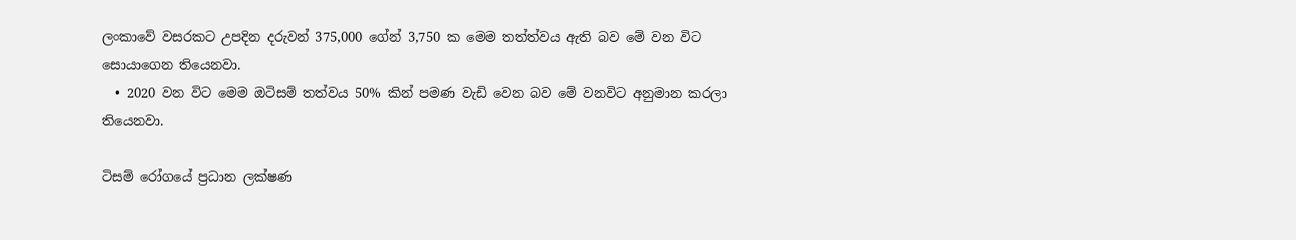ලංකාවේ වසරකට උපදින දරුවන් 375,000 ගේන් 3,750 ක මෙම තත්ත්වය ඇති බව මේ වන විට සොයාගෙන තියෙනවා.
  • 2020 වන විට මෙම ඔටිසම් තත්වය 50% කින් පමණ වැඩි වෙන බව මේ වනවිට අනුමාන කරලා තියෙනවා.

ටිසම් රෝගයේ ප්‍රධාන ලක්ෂණ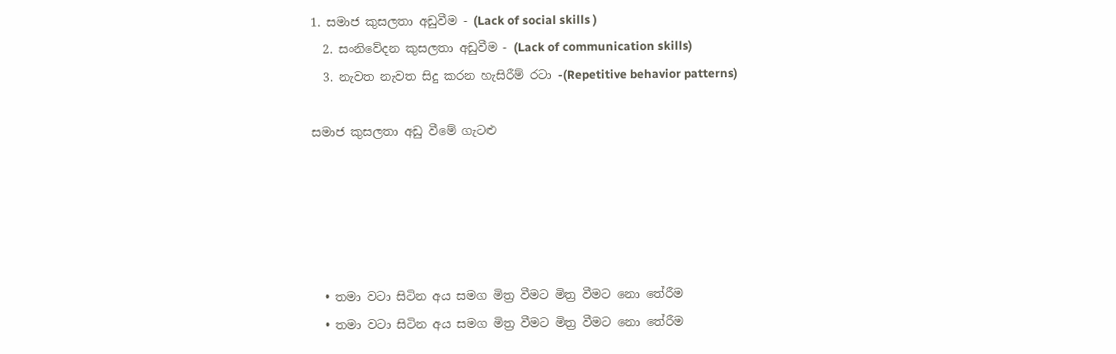1. සමාජ කුසලතා අඩුවීම - (Lack of social skills )
  2. සංනිවේදන කුසලතා අඩුවීම - (Lack of communication skills)
  3. නැවත නැවත සිදු කරන හැසිරීම් රටා -(Repetitive behavior patterns)

සමාජ කුසලතා අඩු වීමේ ගැටළු





  • තමා වටා සිටින අය සමග මිත්‍ර වීමට මිත්‍ර වීමට නො තේරීම
  • තමා වටා සිටින අය සමග මිත්‍ර වීමට මිත්‍ර වීමට නො තේරීම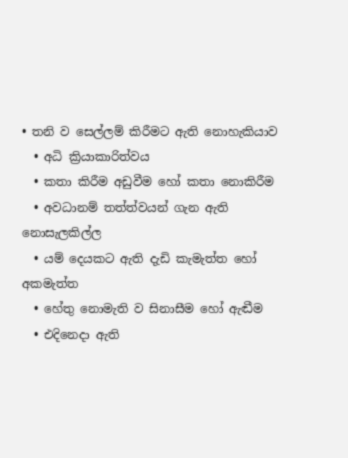• තනි ව සෙල්ලම් කිරීමට ඇති නොහැකියාව
  • අධි ක්‍රියාකාරිත්වය
  • කතා කිරීම අඩුවීම හෝ කතා නොකිරීම
  • අවධානම් තත්ත්වයන් ගැන ඇති නොසැලකිල්ල
  • යම් දෙයකට ඇති දැඩි කැමැත්ත හෝ අකමැත්ත
  • හේතු නොමැති ව සිනාසීම හෝ ඇඬීම
  • එදිනෙදා ඇති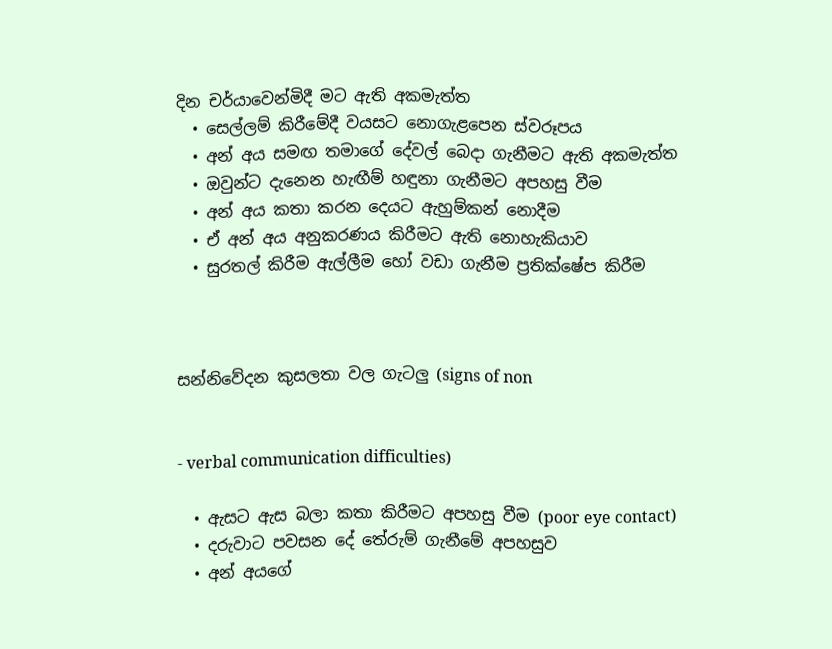දින චර්යාවෙන්මිදී මට ඇති අකමැත්ත
  • සෙල්ලම් කිරීමේදී වයසට නොගැළපෙන ස්වරූපය
  • අන් අය සමඟ තමාගේ දේවල් බෙදා ගැනීමට ඇති අකමැත්ත
  • ඔවුන්ට දැනෙන හැඟීම් හඳුනා ගැනීමට අපහසු වීම
  • අන් අය කතා කරන දෙයට ඇහුම්කන් නොදීම
  • ඒ අන් අය අනුකරණය කිරීමට ඇති නොහැකියාව
  • සුරතල් කිරීම ඇල්ලීම හෝ වඩා ගැනීම ප්‍රතික්ෂේප කිරීම



සන්නිවේදන කුසලතා වල ගැටලු (signs of non


- verbal communication difficulties)

  • ඇසට ඇස බලා කතා කිරීමට අපහසු වීම (poor eye contact)
  • දරුවාට පවසන දේ තේරුම් ගැනීමේ අපහසුව
  • අන් අයගේ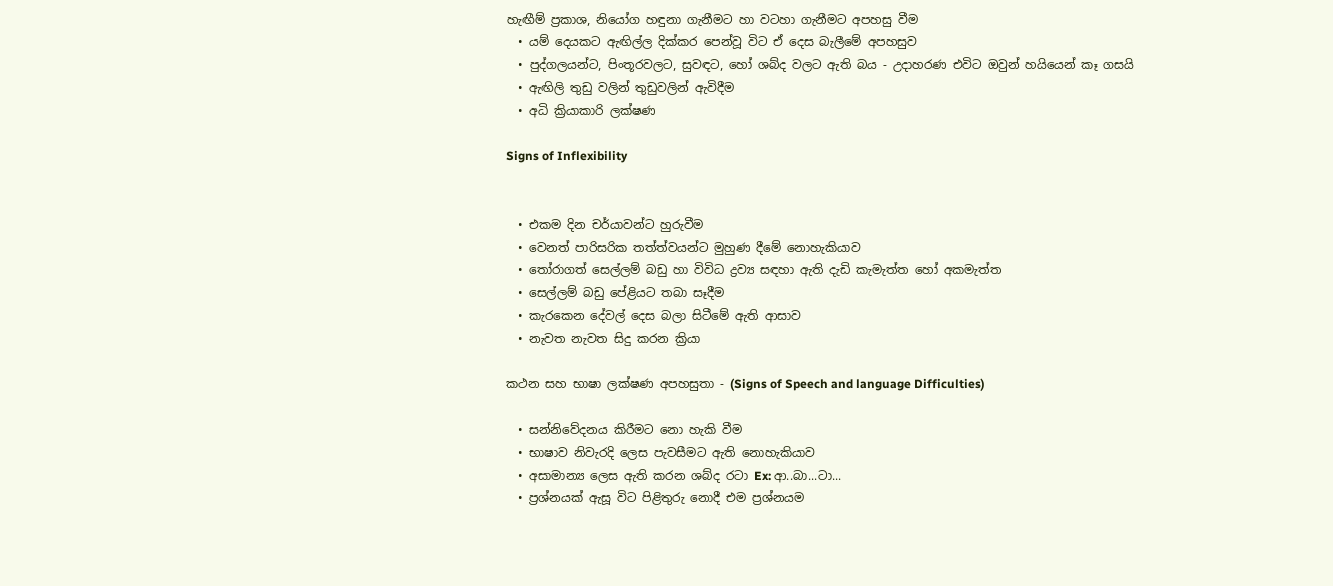හැඟීම් ප්‍රකාශ, නියෝග හඳුනා ගැනීමට හා වටහා ගැනීමට අපහසු වීම
  • යම් දෙයකට ඇඟිල්ල දික්කර පෙන්වූ විට ඒ දෙස බැලීමේ අපහසුව
  • පුද්ගලයන්ට, පිංතූරවලට, සුවඳට, හෝ ශබ්ද වලට ඇති බය - උදාහරණ එවිට ඔවුන් හයියෙන් කෑ ගසයි
  • ඇඟිලි තුඩු වලින් තුඩුවලින් ඇවිදීම
  • අධි ක්‍රියාකාරි ලක්ෂණ

Signs of Inflexibility


  • එකම දින චර්යාවන්ට හුරුවීම
  • වෙනත් පාරිසරික තත්ත්වයන්ට මුහුණ දීමේ නොහැකියාව
  • තෝරාගත් සෙල්ලම් බඩු හා විවිධ ද්‍රව්‍ය සඳහා ඇති දැඩි කැමැත්ත හෝ අකමැත්ත
  • සෙල්ලම් බඩු පේළියට තබා සෑදීම
  • කැරකෙන දේවල් දෙස බලා සිටීමේ ඇති ආසාව
  • නැවත නැවත සිදු කරන ක්‍රියා

කථන සහ භාෂා ලක්ෂණ අපහසුතා - (Signs of Speech and language Difficulties)

  • සන්නිවේදනය කිරීමට නො හැකි වීම
  • භාෂාව නිවැරදි ලෙස පැවසීමට ඇති නොහැකියාව
  • අසාමාන්‍ය ලෙස ඇති කරන ශබ්ද රටා Ex: ආ..බා...ටා...
  • ප්‍රශ්නයක් ඇසූ විට පිළිතුරු නොදී එම ප්‍රශ්නයම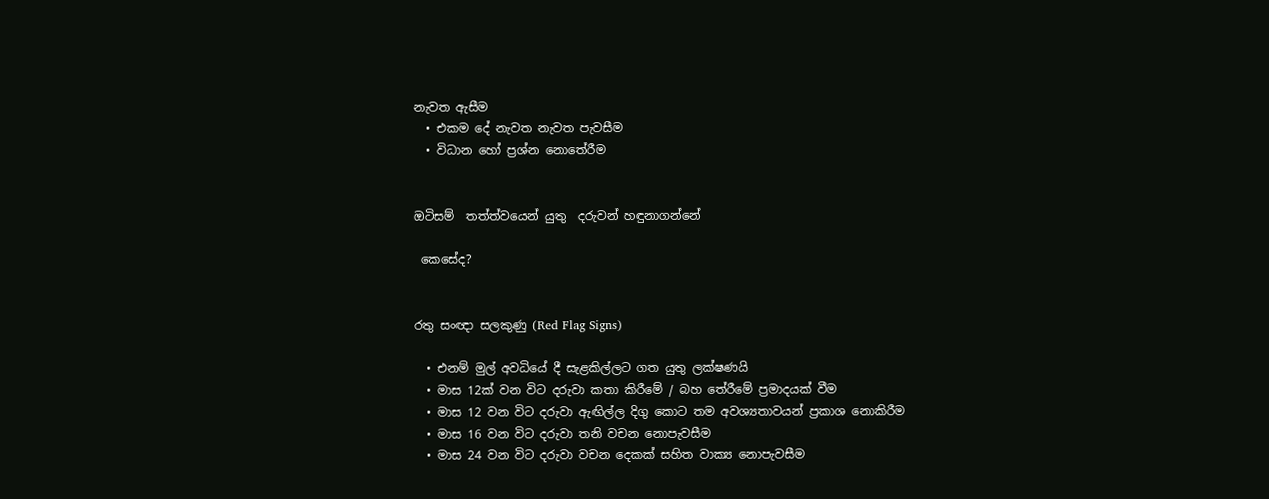නැවත ඇසීම
  • එකම දේ නැවත නැවත පැවසීම
  • විධාන හෝ ප්‍රශ්න නොතේරීම


ඔටිසම්  තත්ත්වයෙන් යුතු  දරුවන් හඳුනාගන්නේ

 කෙසේද?


රතු සංඥා සලකුණු (Red Flag Signs)

  • එනම් මුල් අවධියේ දී සැළකිල්ලට ගත යුතු ලක්ෂණයි
  • මාස 12ක් වන විට දරුවා කතා කිරීමේ / බහ තේරීමේ ප්‍රමාදයක් වීම
  • මාස 12 වන විට දරුවා ඇඟිල්ල දිගු කොට තම අවශ්‍යතාවයන් ප්‍රකාශ නොකිරීම
  • මාස 16 වන විට දරුවා තනි වචන නොපැවසීම
  • මාස 24 වන විට දරුවා වචන දෙකක් සහිත වාක්‍ය නොපැවසීම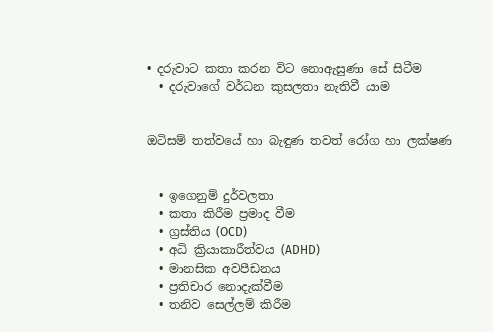• දරුවාට කතා කරන විට නොඇසුණා සේ සිටීම
  • දරුවාගේ වර්ධන කුසලතා නැතිවී යාම


ඔටිසම් තත්වයේ හා බැඳුණ තවත් රෝග හා ලක්ෂණ


  • ඉගෙනුම් දුර්වලතා
  • කතා කිරීම ප්‍රමාද වීම
  • ග්‍රස්තිය (OCD)
  • අධි ක්‍රියාකාරීත්වය (ADHD)
  • මානසික අවපීඩනය
  • ප්‍රතිචාර නොදැක්වීම
  • තනිව සෙල්ලම් කිරීම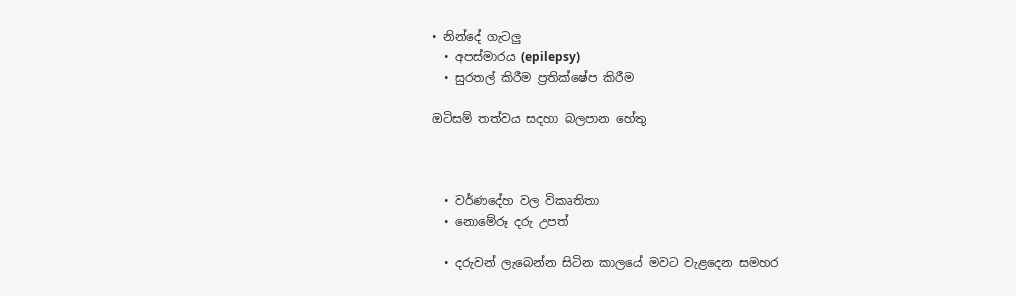• නින්දේ ගැටලු
  • අපස්මාරය (epilepsy)
  • සුරතල් කිරීම ප්‍රතික්ෂේප කිරීම

ඔටිසම් තත්වය සදහා බලපාන හේතු



  • වර්ණදේහ වල විකෘතිතා
  • නොමේරූ දරු උපත්

  • දරුවන් ලැබෙන්න සිටින කාලයේ මවට වැළදෙන සමහර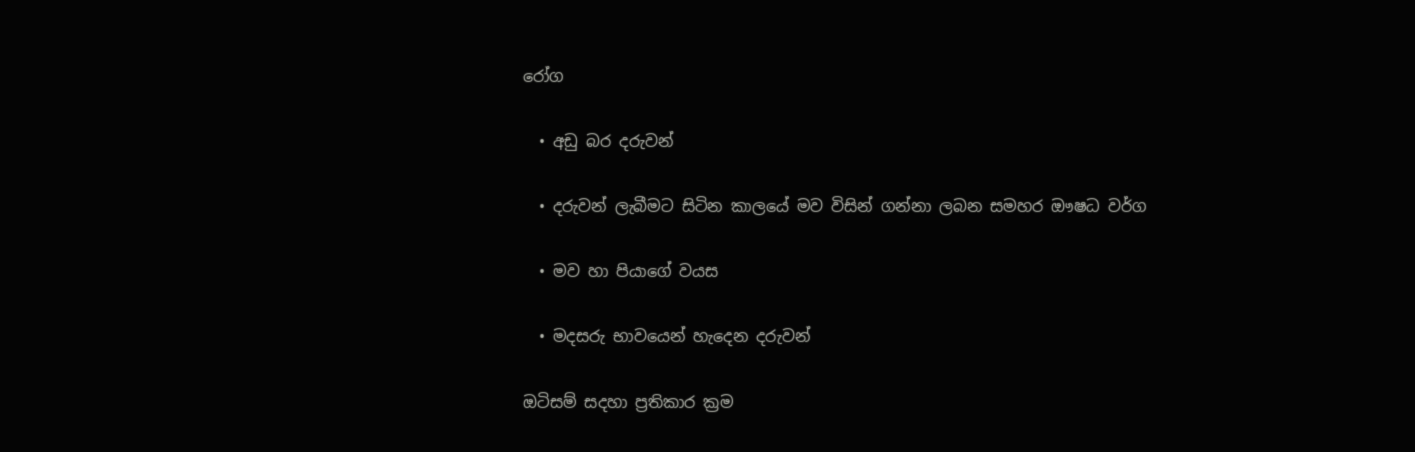රෝග

  • අඩු බර දරුවන්

  • දරුවන් ලැබීමට සිටින කාලයේ මව විසින් ගන්නා ලබන සමහර ඖෂධ වර්ග

  • මව හා පියාගේ වයස

  • මදසරු භාවයෙන් හැදෙන දරුවන්

ඔටිසම් සදහා ප්‍රතිකාර ක්‍රම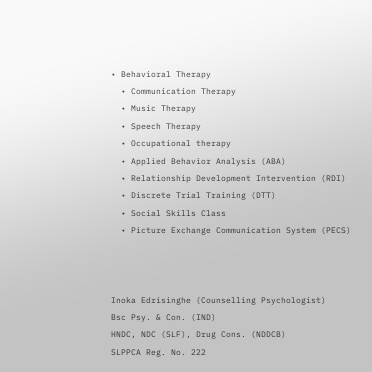• Behavioral Therapy
  • Communication Therapy
  • Music Therapy
  • Speech Therapy
  • Occupational therapy
  • Applied Behavior Analysis (ABA)
  • Relationship Development Intervention (RDI)
  • Discrete Trial Training (DTT)
  • Social Skills Class
  • Picture Exchange Communication System (PECS)



Inoka Edrisinghe (Counselling Psychologist)
Bsc Psy. & Con. (IND)
HNDC, NDC (SLF), Drug Cons. (NDDCB)
SLPPCA Reg. No. 222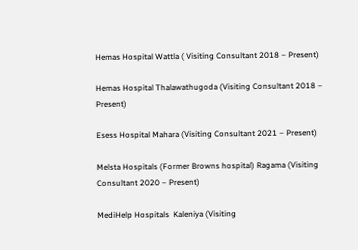Hemas Hospital Wattla ( Visiting Consultant 2018 – Present)

Hemas Hospital Thalawathugoda (Visiting Consultant 2018 – Present)

Esess Hospital Mahara (Visiting Consultant 2021 – Present)

Melsta Hospitals (Former Browns hospital) Ragama (Visiting Consultant 2020 – Present)

MediHelp Hospitals  Kaleniya (Visiting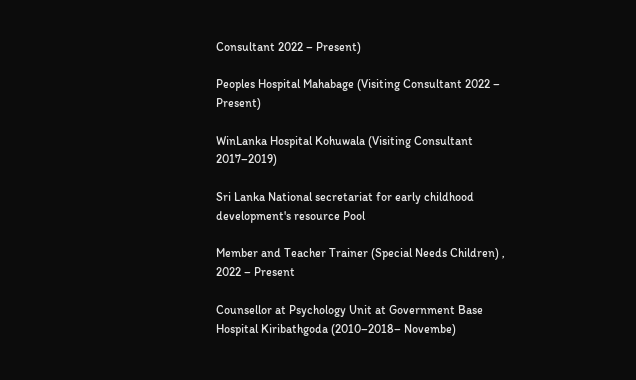Consultant 2022 – Present)

Peoples Hospital Mahabage (Visiting Consultant 2022 – Present)

WinLanka Hospital Kohuwala (Visiting Consultant 2017–2019)

Sri Lanka National secretariat for early childhood development's resource Pool

Member and Teacher Trainer (Special Needs Children) , 2022 – Present

Counsellor at Psychology Unit at Government Base Hospital Kiribathgoda (2010–2018– Novembe)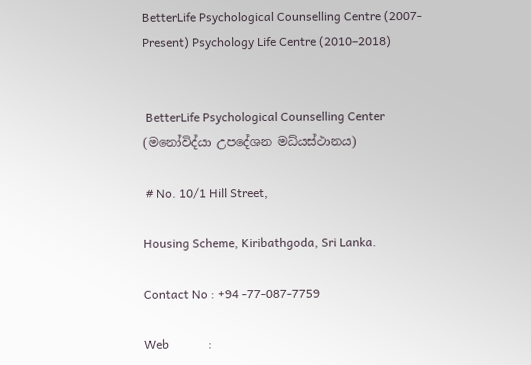BetterLife Psychological Counselling Centre (2007-Present) Psychology Life Centre (2010–2018)


 BetterLife Psychological Counselling Center (මනෝවිද්යා උපදේශන මධ්යස්ථානය)

 # No. 10/1 Hill Street,

Housing Scheme, Kiribathgoda, Sri Lanka.

Contact No : +94 -77-087-7759

Web             :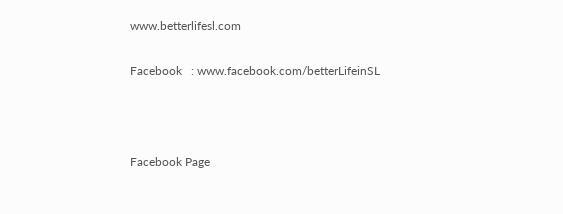www.betterlifesl.com

Facebook   : www.facebook.com/betterLifeinSL



Facebook Page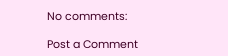No comments:

Post a Comment